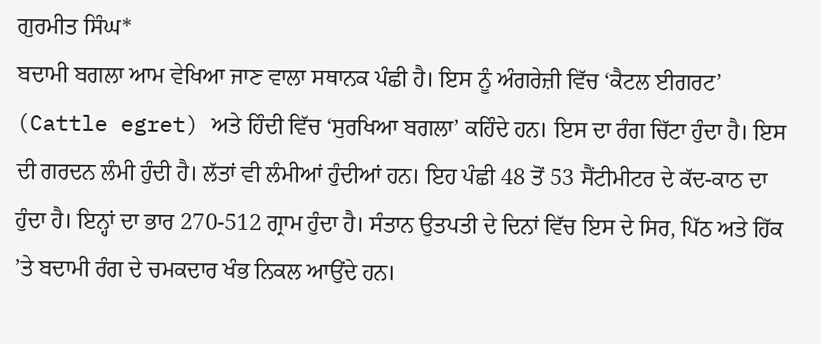ਗੁਰਮੀਤ ਸਿੰਘ*
ਬਦਾਮੀ ਬਗਲਾ ਆਮ ਵੇਖਿਆ ਜਾਣ ਵਾਲਾ ਸਥਾਨਕ ਪੰਛੀ ਹੈ। ਇਸ ਨੂੰ ਅੰਗਰੇਜ਼ੀ ਵਿੱਚ ‘ਕੈਟਲ ਈਗਰਟ’ (Cattle egret) ਅਤੇ ਹਿੰਦੀ ਵਿੱਚ ‘ਸੁਰਖਿਆ ਬਗਲਾ’ ਕਹਿੰਦੇ ਹਨ। ਇਸ ਦਾ ਰੰਗ ਚਿੱਟਾ ਹੁੰਦਾ ਹੈ। ਇਸ ਦੀ ਗਰਦਨ ਲੰਮੀ ਹੁੰਦੀ ਹੈ। ਲੱਤਾਂ ਵੀ ਲੰਮੀਆਂ ਹੁੰਦੀਆਂ ਹਨ। ਇਹ ਪੰਛੀ 48 ਤੋਂ 53 ਸੈਂਟੀਮੀਟਰ ਦੇ ਕੱਦ-ਕਾਠ ਦਾ ਹੁੰਦਾ ਹੈ। ਇਨ੍ਹਾਂ ਦਾ ਭਾਰ 270-512 ਗ੍ਰਾਮ ਹੁੰਦਾ ਹੈ। ਸੰਤਾਨ ਉਤਪਤੀ ਦੇ ਦਿਨਾਂ ਵਿੱਚ ਇਸ ਦੇ ਸਿਰ, ਪਿੱਠ ਅਤੇ ਹਿੱਕ ’ਤੇ ਬਦਾਮੀ ਰੰਗ ਦੇ ਚਮਕਦਾਰ ਖੰਭ ਨਿਕਲ ਆਉਂਦੇ ਹਨ।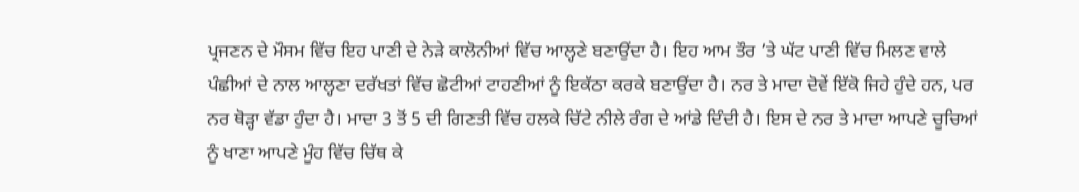ਪ੍ਰਜਣਨ ਦੇ ਮੌਸਮ ਵਿੱਚ ਇਹ ਪਾਣੀ ਦੇ ਨੇੜੇ ਕਾਲੋਨੀਆਂ ਵਿੱਚ ਆਲ੍ਹਣੇ ਬਣਾਉਂਦਾ ਹੈ। ਇਹ ਆਮ ਤੌਰ ’ਤੇ ਘੱਟ ਪਾਣੀ ਵਿੱਚ ਮਿਲਣ ਵਾਲੇ ਪੰਛੀਆਂ ਦੇ ਨਾਲ ਆਲ੍ਹਣਾ ਦਰੱਖਤਾਂ ਵਿੱਚ ਛੋਟੀਆਂ ਟਾਹਣੀਆਂ ਨੂੰ ਇਕੱਠਾ ਕਰਕੇ ਬਣਾਉਂਦਾ ਹੈ। ਨਰ ਤੇ ਮਾਦਾ ਦੋਵੇਂ ਇੱਕੋ ਜਿਹੇ ਹੁੰਦੇ ਹਨ, ਪਰ ਨਰ ਥੋੜ੍ਹਾ ਵੱਡਾ ਹੁੰਦਾ ਹੈ। ਮਾਦਾ 3 ਤੋਂ 5 ਦੀ ਗਿਣਤੀ ਵਿੱਚ ਹਲਕੇ ਚਿੱਟੇ ਨੀਲੇ ਰੰਗ ਦੇ ਆਂਡੇ ਦਿੰਦੀ ਹੈ। ਇਸ ਦੇ ਨਰ ਤੇ ਮਾਦਾ ਆਪਣੇ ਚੂਚਿਆਂ ਨੂੰ ਖਾਣਾ ਆਪਣੇ ਮੂੰਹ ਵਿੱਚ ਚਿੱਥ ਕੇ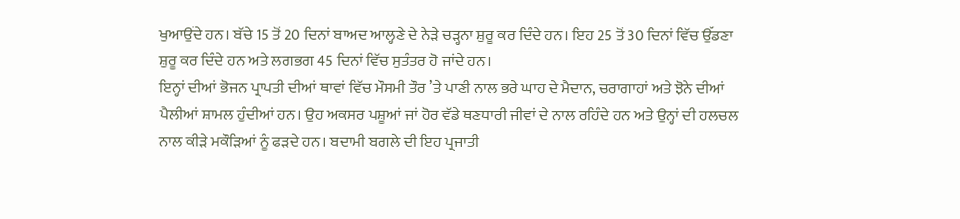ਖੁਆਉਂਦੇ ਹਨ। ਬੱਚੇ 15 ਤੋਂ 20 ਦਿਨਾਂ ਬਾਅਦ ਆਲ੍ਹਣੇ ਦੇ ਨੇੜੇ ਚੜ੍ਹਨਾ ਸ਼ੁਰੂ ਕਰ ਦਿੰਦੇ ਹਨ। ਇਹ 25 ਤੋਂ 30 ਦਿਨਾਂ ਵਿੱਚ ਉੱਡਣਾ ਸ਼ੁਰੂ ਕਰ ਦਿੰਦੇ ਹਨ ਅਤੇ ਲਗਭਗ 45 ਦਿਨਾਂ ਵਿੱਚ ਸੁਤੰਤਰ ਹੋ ਜਾਂਦੇ ਹਨ।
ਇਨ੍ਹਾਂ ਦੀਆਂ ਭੋਜਨ ਪ੍ਰਾਪਤੀ ਦੀਆਂ ਥਾਵਾਂ ਵਿੱਚ ਮੌਸਮੀ ਤੌਰ ’ਤੇ ਪਾਣੀ ਨਾਲ ਭਰੇ ਘਾਹ ਦੇ ਮੈਦਾਨ, ਚਰਾਗਾਹਾਂ ਅਤੇ ਝੋਨੇ ਦੀਆਂ ਪੈਲੀਆਂ ਸ਼ਾਮਲ ਹੁੰਦੀਆਂ ਹਨ। ਉਹ ਅਕਸਰ ਪਸ਼ੂਆਂ ਜਾਂ ਹੋਰ ਵੱਡੇ ਥਣਧਾਰੀ ਜੀਵਾਂ ਦੇ ਨਾਲ ਰਹਿੰਦੇ ਹਨ ਅਤੇ ਉਨ੍ਹਾਂ ਦੀ ਹਲਚਲ ਨਾਲ ਕੀੜੇ ਮਕੌੜਿਆਂ ਨੂੰ ਫੜਦੇ ਹਨ। ਬਦਾਮੀ ਬਗਲੇ ਦੀ ਇਹ ਪ੍ਰਜਾਤੀ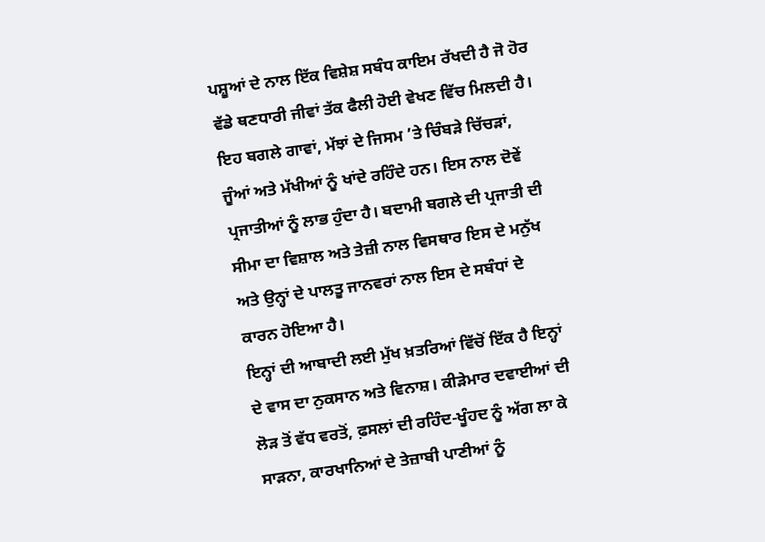ਪਸ਼ੂਆਂ ਦੇ ਨਾਲ ਇੱਕ ਵਿਸ਼ੇਸ਼ ਸਬੰਧ ਕਾਇਮ ਰੱਖਦੀ ਹੈ ਜੋ ਹੋਰ ਵੱਡੇ ਥਣਧਾਰੀ ਜੀਵਾਂ ਤੱਕ ਫੈਲੀ ਹੋਈ ਵੇਖਣ ਵਿੱਚ ਮਿਲਦੀ ਹੈ। ਇਹ ਬਗਲੇ ਗਾਵਾਂ, ਮੱਝਾਂ ਦੇ ਜਿਸਮ ’ਤੇ ਚਿੰਬੜੇ ਚਿੱਚੜਾਂ, ਜੂੰਆਂ ਅਤੇ ਮੱਖੀਆਂ ਨੂੰ ਖਾਂਦੇ ਰਹਿੰਦੇ ਹਨ। ਇਸ ਨਾਲ ਦੋਵੇਂ ਪ੍ਰਜਾਤੀਆਂ ਨੂੰ ਲਾਭ ਹੁੰਦਾ ਹੈ। ਬਦਾਮੀ ਬਗਲੇ ਦੀ ਪ੍ਰਜਾਤੀ ਦੀ ਸੀਮਾ ਦਾ ਵਿਸ਼ਾਲ ਅਤੇ ਤੇਜ਼ੀ ਨਾਲ ਵਿਸਥਾਰ ਇਸ ਦੇ ਮਨੁੱਖ ਅਤੇ ਉਨ੍ਹਾਂ ਦੇ ਪਾਲਤੂ ਜਾਨਵਰਾਂ ਨਾਲ ਇਸ ਦੇ ਸਬੰਧਾਂ ਦੇ ਕਾਰਨ ਹੋਇਆ ਹੈ।
ਇਨ੍ਹਾਂ ਦੀ ਆਬਾਦੀ ਲਈ ਮੁੱਖ ਖ਼ਤਰਿਆਂ ਵਿੱਚੋਂ ਇੱਕ ਹੈ ਇਨ੍ਹਾਂ ਦੇ ਵਾਸ ਦਾ ਨੁਕਸਾਨ ਅਤੇ ਵਿਨਾਸ਼। ਕੀੜੇਮਾਰ ਦਵਾਈਆਂ ਦੀ ਲੋੜ ਤੋਂ ਵੱਧ ਵਰਤੋਂ, ਫ਼ਸਲਾਂ ਦੀ ਰਹਿੰਦ-ਖੂੰਹਦ ਨੂੰ ਅੱਗ ਲਾ ਕੇ ਸਾੜਨਾ, ਕਾਰਖਾਨਿਆਂ ਦੇ ਤੇਜ਼ਾਬੀ ਪਾਣੀਆਂ ਨੂੰ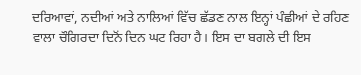ਦਰਿਆਵਾਂ, ਨਦੀਆਂ ਅਤੇ ਨਾਲਿਆਂ ਵਿੱਚ ਛੱਡਣ ਨਾਲ ਇਨ੍ਹਾਂ ਪੰਛੀਆਂ ਦੇ ਰਹਿਣ ਵਾਲਾ ਚੌਗਿਰਦਾ ਦਿਨੋਂ ਦਿਨ ਘਟ ਰਿਹਾ ਹੈ। ਇਸ ਦਾ ਬਗਲੇ ਦੀ ਇਸ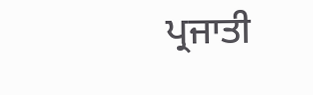ਪ੍ਰਜਾਤੀ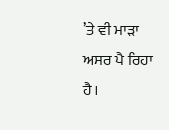’ਤੇ ਵੀ ਮਾੜਾ ਅਸਰ ਪੈ ਰਿਹਾ ਹੈ।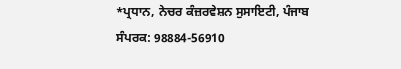*ਪ੍ਰਧਾਨ, ਨੇਚਰ ਕੰਜ਼ਰਵੇਸ਼ਨ ਸੁਸਾਇਟੀ, ਪੰਜਾਬ
ਸੰਪਰਕ: 98884-56910